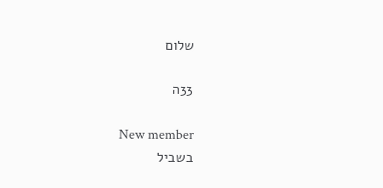שלום

33ה

New member
בשביל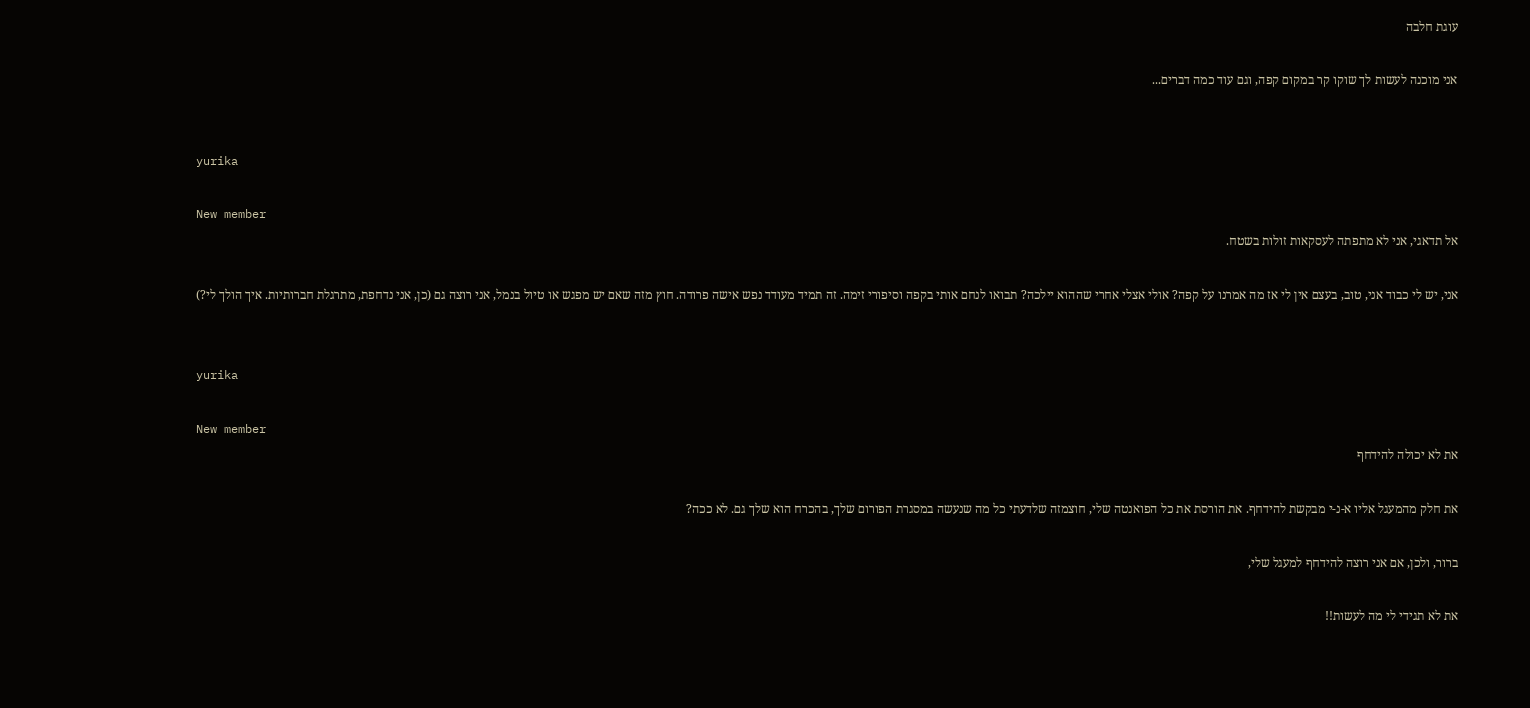עוגת חלבה

אני מוכנה לעשות לך שוקו קר במקום קפה, וגם עוד כמה דברים...


yurika

New member
אל תדאגי, אני לא מתפתה לעסקאות זולות בשטח.

אני, יש לי כבוד אני, טוב, בעצם אין לי אז מה אמרנו על קפה? אולי אצלי אחרי שההוא יילכה? תבואו לנחם אותי בקפה וסיפורי זימה. זה תמיד מעודד נפש אישה פרודה. חוץ מזה שאם יש מפגש או טיול בנמל, אני רוצה גם (כן, אני נדחפת, מתרגלת חברותיות. איך הולך לי?)


yurika

New member
את לא יכולה להידחף

את חלק מהמעגל אליו א-נ-י מבקשת להידחף. את הורסת את כל הפואנטה שלי, חוצמזה שלדעתי כל מה שנעשה במסגרת הפורום שלך, בהכרח הוא שלך גם. לא ככה?

ברור, ולכן, אם אני רוצה להידחף למעגל שלי,

את לא תגידי לי מה לעשות!!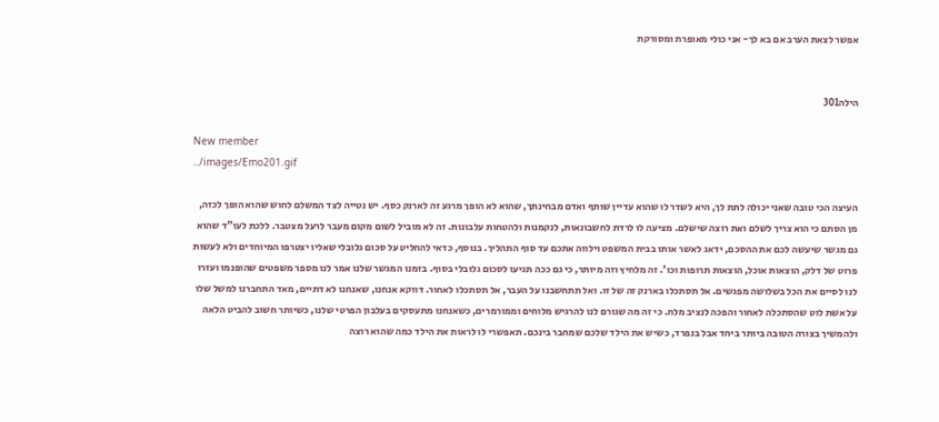אפשר לצאת הערב אם בא לך- אני כולי מאופרת ומסורקת


הילה301

New member
../images/Emo201.gif

העיצה הכי טובה שאני יכולה לתת לך, היא לשדר לו שהוא עדיין שותף ואדם מבחינתך, שהוא לא הופך מרגע זה לארנק כסף. יש נטייה לצד המשלם לחוש שהוא הופך לכזה, מן הסתם כי הוא צריך לשלם ואת רוצה שישלם. מציעה לו לרדת לחשבונאות, לנקמנות ולהטחות עלבונות. זה לא מוביל לשום מקום מעבר לרעל מצטבר. ללכת לעו"ד שהוא גם מגשר שיעשה לכם את ההסכם, ידאג לאשר אותו בבית המשפט וילווה אתכם עד סוף התהליך. בנוסף, כדאי להחליט על סכום גלובלי שאליו יצטרפו המיוחדים ולא לעשות פרוט של דלק, הוצאות אוכל, הוצאות תרופות וכו'. זה מלחיץ וזה מיותר, כי גם ככה תגיעו לסכום גלובלי בסוף. בזמנו המגשר שלנו אמר לנו מספר משפטים שהופנמו ועזרו לנו לסיים את הכל בשלושה מפגשים. אל תסתכלו בארנק זה של זו. ואל תתחשבנו על העבר, אל תסתכלו לאחור. דווקא אנחנו, שאנחנו לא דתיים, מאד התחברנו למשל שלו על אשת לוט שהסתכלה לאחור והפכה לנציב מלח. כי זה מה שגורם לנו להרגיש מלוחים וממורמרים, כשאנחנו מתעסקים בעלבון הפרטי שלנו, כשיותר חשוב להביט הלאה ולהמשיך בצורה הטובה ביותר ביחד אבל בנפרד, כשיש את הילד שלכם שמחבר בינכם. תאפשרי לו לראות את הילד כמה שהוא רוצה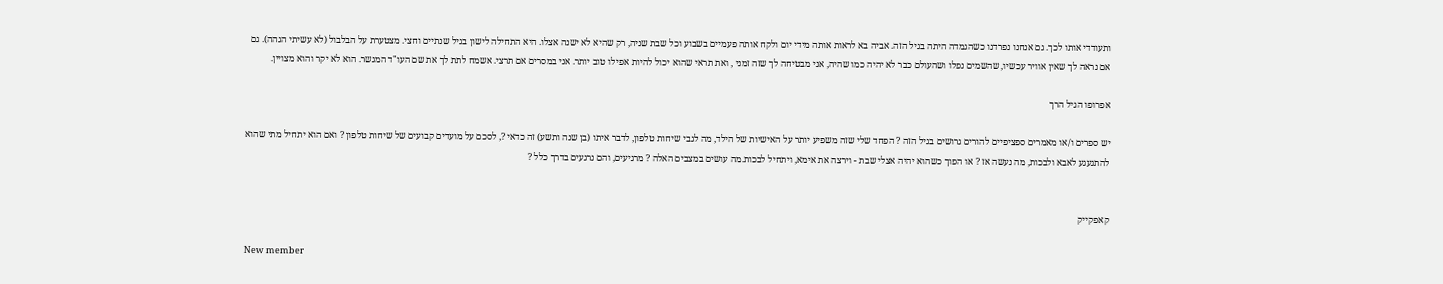ותעודדי אותו לכך. גם אנחנו נפרדנו כשהגמדה היתה בגיל הזה. אביה בא לראות אותה מידי יום ולקח אותה פעמיים בשבוע וכל שבת שניה, רק שהיא לא ישנה אצלו. היא התחילה לישון בגיל שנתיים וחצי. מצטערת על הבלבול (לא עשיתי הגהה). גם אם נראה לך שאין אוויר עכשיו, שהשמים נפלו ושהעולם כבר לא יהיה כמו שהיה, אני מבטיחה לך שזה זמני , ואת תראי שהוא יכול להיות אפילו טוב יותר. אני במסרים אם תרצי. אשמח לתת לך את שם העו"ד המגשר. הוא לא יקר והוא מצויין.

אפרופו הגיל הרך

יש ספרים ו/או מאמרים ספציפיים להורים גרושים בגיל הזה ? הפחד שלי שזה משפיע יותר על האישיות של הילד, מה לגבי שיחות טלפון, לדבר איתו (בן שנה ותשע) זה כדאי ?, לסכם על מועדים קבועים של שיחות טלפון ? ואם הוא יתחיל מתי שהוא להתגעגע לאבא ולבכות, מה נעשה אז ? או הפוך כשהוא יהיה אצלי שבת - וירצה את אימא, ויתחיל לבכות.מה עושים במצבים האלה ? מרגיעים, והם נרגעים בדרך כלל ?


קאפקייק

New member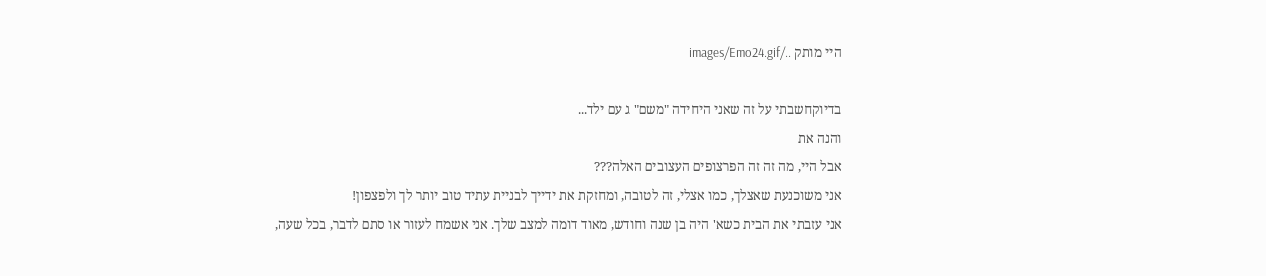היי מותק ../images/Emo24.gif

בדיוקחשבתי על זה שאני היחידה "משם" ג עם ילד...
והנה את
אבל היי, מה זה זה הפרצופים העצובים האלה???
אני משוכנעת שאצלך, כמו אצלי, זה לטובה, ומחזקת את ידייך לבניית עתיד טוב יותר לך ולפצפון!
אני עזבתי את הבית כשא' היה בן שנה וחודש, מאוד דומה למצב שלך. אני אשמח לעזור או סתם לדבר, בכל שעה,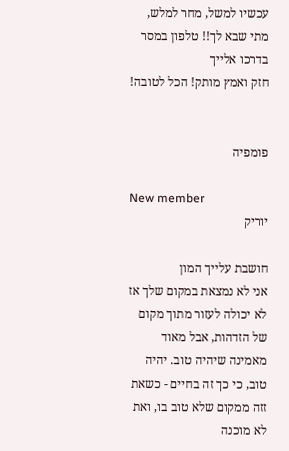עכשיו למשל, מחר למלש, מתי שבא לך!! טלפון במסר בדרכו אלייך
חזק ואמץ מותק! הכל לטובה!


פומפיה

New member
יוריק

חושבת עלייך המון
אני לא נמצאת במקום שלך אז לא יכולה לעזור מתוך מקום של הזדהות, אבל מאוד מאמינה שיהיה טוב. יהיה טוב, כי כך זה בחיים - כשאת זזה ממקום שלא טוב בו, ואת לא מוכנה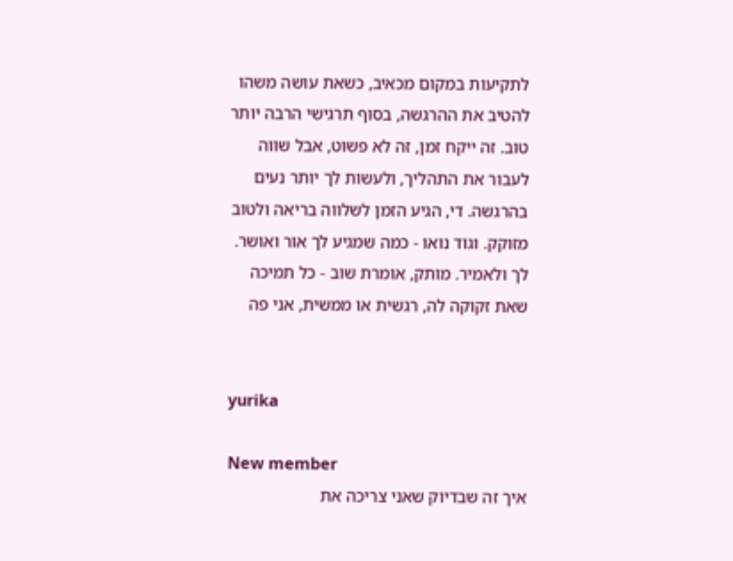לתקיעות במקום מכאיב, כשאת עושה משהו להטיב את ההרגשה, בסוף תרגישי הרבה יותר טוב. זה ייקח זמן, זה לא פשוט, אבל שווה לעבור את התהליך, ולעשות לך יותר נעים בהרגשה. די, הגיע הזמן לשלווה בריאה ולטוב מזוקק. וגוד נואו - כמה שמגיע לך אור ואושר. לך ולאמיר. מותק, אומרת שוב - כל תמיכה שאת זקוקה לה, רגשית או ממשית, אני פה


yurika

New member
איך זה שבדיוק שאני צריכה את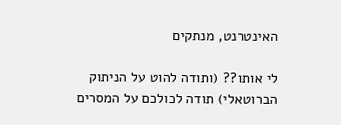האינטרנט, מנתקים

לי אותו?? (ותודה להוט על הניתוק הברוטאלי) תודה לכולכם על המסרים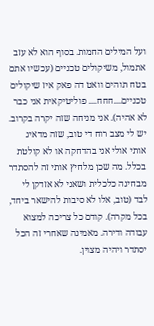ועל המילים החמות. בסוף הוא לא עזב אתמול, משיקולים טכניים (עכשיו אתם בטח תוהים וואט דה פאק איז שיקולים טכניים....חחח.... פוליטיקאית אני כבר לא אהיה). אני מניחה שזה יקרה בקרוב. יש לי מצב רוח די טוב, שזה מדאיג אותי אולי אני בהדחקה או לא קולטת בכלל. מה שכן מלחיץ אותי זה להסתדר מבחינה כלכלית ושאני לא אזדקן לי לבד (טוב, אלו לא סיבות להישאר ביחד, בכל מקרה). קודם כל צריכה למצוא עבודה ודירה. מאמינה שאחרי זה הכל יסתדר ויהיה מצוין.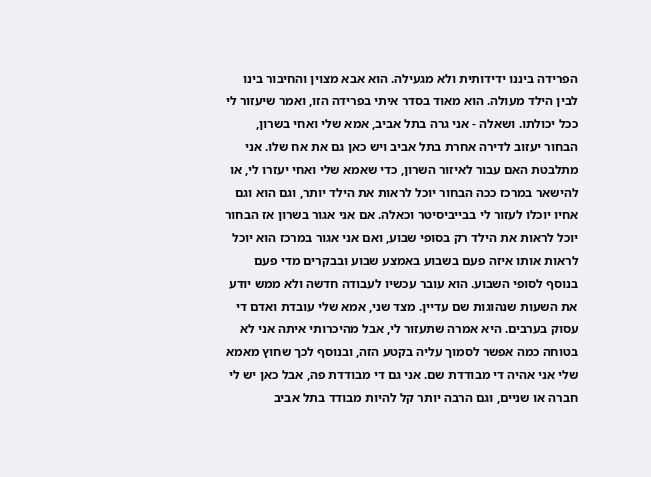הפרידה ביננו ידידותית ולא מגעילה. הוא אבא מצוין והחיבור בינו לבין הילד מעולה. הוא מאוד בסדר איתי בפרידה הזו, ואמר שיעזור לי ככל יכולתו. ושאלה - אני גרה בתל אביב, אמא שלי ואחי בשרון, הבחור יעזוב לדירה אחרת בתל אביב ויש כאן גם את אח שלו. אני מתלבטת האם עבור לאיזור השרון, כדי שאמא שלי ואחי יעזרו לי, או להישאר במרכז ככה הבחור יוכל לראות את הילד יותר, וגם הוא וגם אחיו יוכלו לעזור לי בבייביסיטר וכאלה. אם אני אגור בשרון אז הבחור יוכל לראות את הילד רק בסופי שבוע, ואם אני אגור במרכז הוא יוכל לראות אותו איזה פעם בשבוע באמצע שבוע ובבקרים מדי פעם בנוסף לסופי השבוע. הוא עובר עכשיו לעבודה חדשה ולא ממש יודע את השעות שנהוגות שם עדיין. מצד שני, אמא שלי עובדת ואדם די עסוק בערבים. היא אמרה שתעזור לי, אבל מהיכרותי איתה אני לא בטוחה כמה אפשר לסמוך עליה בקטע הזה, ובנוסף לכך שחוץ מאמא שלי אני אהיה די מבודדת שם. אני גם די מבודדת פה, אבל כאן יש לי חברה או שניים, וגם הרבה יותר קל להיות מבודד בתל אביב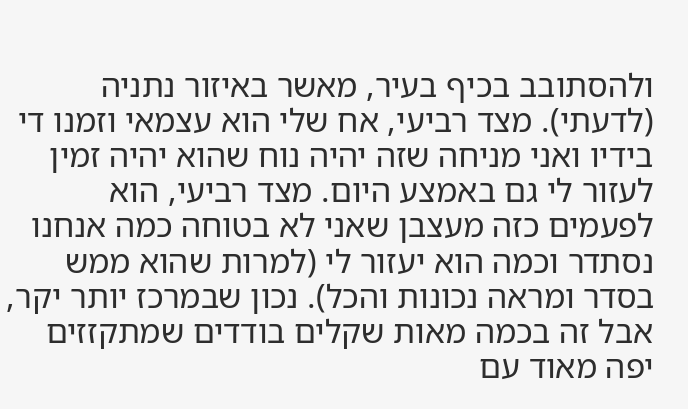ולהסתובב בכיף בעיר, מאשר באיזור נתניה (לדעתי). מצד רביעי, אח שלי הוא עצמאי וזמנו די בידיו ואני מניחה שזה יהיה נוח שהוא יהיה זמין לעזור לי גם באמצע היום. מצד רביעי, הוא לפעמים כזה מעצבן שאני לא בטוחה כמה אנחנו נסתדר וכמה הוא יעזור לי (למרות שהוא ממש בסדר ומראה נכונות והכל). נכון שבמרכז יותר יקר, אבל זה בכמה מאות שקלים בודדים שמתקזזים יפה מאוד עם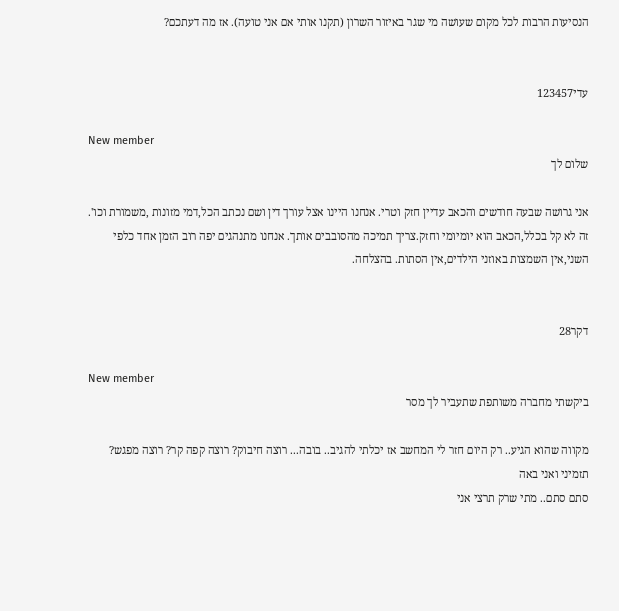הנסיעות הרבות לכל מקום שעושה מי שגר באיזור השרון (תקנו אותי אם אני טועה). אז מה דעתכם?


עדי123457

New member
שלום לך

אני גרושה שבעה חודשים והכאב עדיין חזק וטרי. אנחנו היינו אצל עורך דין ושם נכתב הכל,דמי מזונות ,משמורת וכו'. זה לא קל בכלל,הכאב הוא יומיומי וחזק.צריך תמיכה מהסובבים אותך. אנחנו מתנהגים יפה רוב הזמן אחד כלפי השני,אין השמצות באוזני הילדים,אין הסתות. בהצלחה.


דקר28

New member
ביקשתי מחברה משותפת שתעביר לך מסר

מקווה שהוא הגיע.. רק היום חזר לי המחשב אז יכלתי להגיב.. בובה... רוצה חיבוק? רוצה קפה קר? רוצה מפגש? תזמיני ואני באה
סתם סתם.. מתי שרק תרצי אני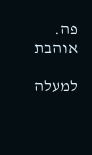פה. אוהבת

למעלה